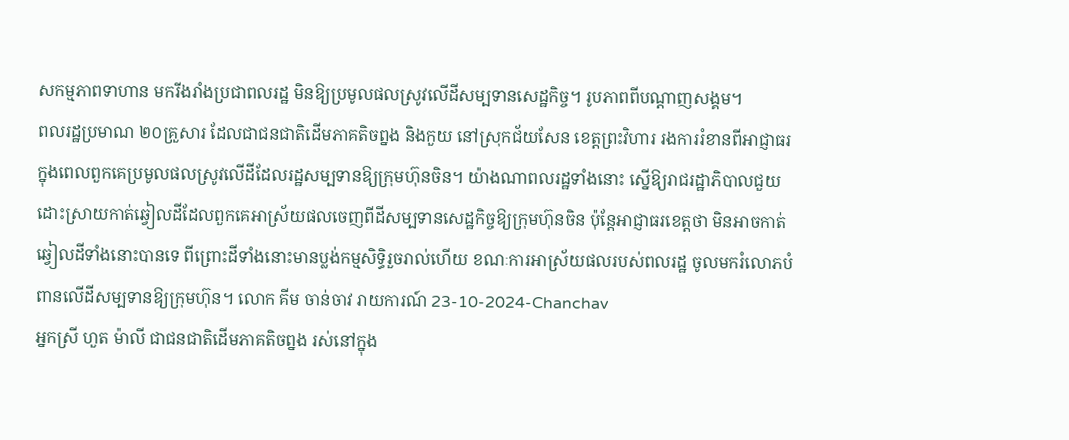សកម្មភាពទាហាន មករីងរាំងប្រជាពលរដ្ឋ មិនឱ្យប្រមូលផលស្រូវលើដីសម្បទានសេដ្ឋកិច្ច។ រូបភាពពីបណ្ដាញសង្គម។
ពលរដ្ឋប្រមាណ ២០គ្រួសារ ដែលជាជនជាតិដើមភាគតិចព្នង និងកួយ នៅស្រុកជ័យសែន ខេត្តព្រះវិហារ រងការរំខានពីអាជ្ញាធរ ក្នុងពេលពួកគេប្រមូលផលស្រូវលើដីដែលរដ្ឋសម្បទានឱ្យក្រុមហ៊ុនចិន។ យ៉ាងណាពលរដ្ឋទាំងនោះ ស្នើឱ្យរាជរដ្ឋាភិបាលជួយដោះស្រាយកាត់ឆ្វៀលដីដែលពួកគេអាស្រ័យផលចេញពីដីសម្បទានសេដ្ឋកិច្ចឱ្យក្រុមហ៊ុនចិន ប៉ុន្តែអាជ្ញាធរខេត្តថា មិនអាចកាត់ឆ្វៀលដីទាំងនោះបានទេ ពីព្រោះដីទាំងនោះមានប្លង់កម្មសិទ្ធិរួចរាល់ហើយ ខណៈការអាស្រ័យផលរបស់ពលរដ្ឋ ចូលមករំលោភបំពានលើដីសម្បទានឱ្យក្រុមហ៊ុន។ លោក គីម ចាន់ចាវ រាយការណ៍ 23-10-2024-Chanchav
អ្នកស្រី ហួត ម៉ាលី ជាជនជាតិដើមភាគតិចព្នង រស់នៅក្នុង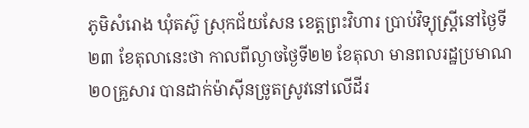ភូមិសំរោង ឃុំតស៊ូ ស្រុកជ័យសែន ខេត្តព្រះវិហារ ប្រាប់វិទ្យុស្ដ្រីនៅថ្ងៃទី២៣ ខែតុលានេះថា កាលពីល្ងាចថ្ងៃទី២២ ខែតុលា មានពលរដ្ឋប្រមាណ ២០គ្រួសារ បានដាក់ម៉ាស៊ីនច្រូតស្រូវនៅលើដីរ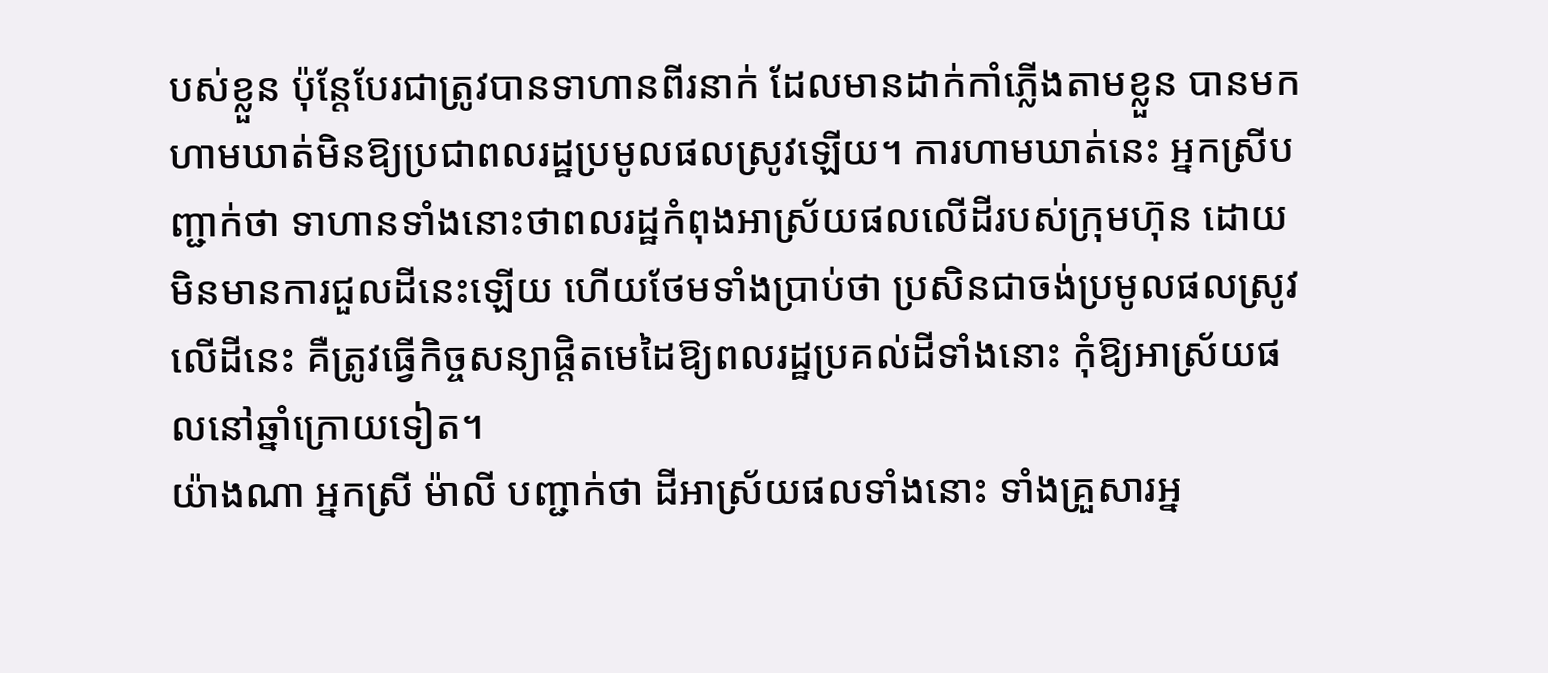បស់ខ្លួន ប៉ុន្តែបែរជាត្រូវបានទាហានពីរនាក់ ដែលមានដាក់កាំភ្លើងតាមខ្លួន បានមកហាមឃាត់មិនឱ្យប្រជាពលរដ្ឋប្រមូលផលស្រូវឡើយ។ ការហាមឃាត់នេះ អ្នកស្រីបញ្ជាក់ថា ទាហានទាំងនោះថាពលរដ្ឋកំពុងអាស្រ័យផលលើដីរបស់ក្រុមហ៊ុន ដោយមិនមានការជួលដីនេះឡើយ ហើយថែមទាំងប្រាប់ថា ប្រសិនជាចង់ប្រមូលផលស្រូវលើដីនេះ គឺត្រូវធ្វើកិច្ចសន្យាផ្ដិតមេដៃឱ្យពលរដ្ឋប្រគល់ដីទាំងនោះ កុំឱ្យអាស្រ័យផលនៅឆ្នាំក្រោយទៀត។
យ៉ាងណា អ្នកស្រី ម៉ាលី បញ្ជាក់ថា ដីអាស្រ័យផលទាំងនោះ ទាំងគ្រួសារអ្ន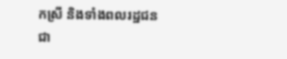កស្រី និងទាំងពលរដ្ឋជនជា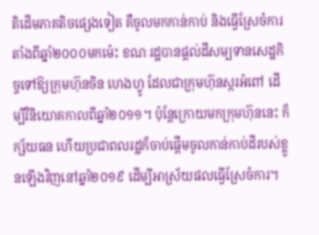តិដើមភាគតិចផ្សេងទៀត គឺចូលមកកាន់កាប់ និងធ្វើស្រែចំការ តាំងពីឆ្នាំ២០០០មកម៉េះ ខណៈរដ្ឋបានផ្ដល់ដីសម្បទានសេដ្ឋកិច្ចទៅឱ្យក្រុមហ៊ុនចិន ហេងហ្វូ ដែលជាក្រុមហ៊ុនស្ករអំពៅ ដើម្បីវិនិយោគកាលពីឆ្នាំ២០១១។ ប៉ុន្តែក្រោយមកក្រុមហ៊ុននេះ ក៏ក្ស័យធន ហើយប្រជាពលរដ្ឋក៏ចាប់ផ្ដើមចូលកាន់កាប់ដីរបស់ខ្លួនឡើងវិញនៅឆ្នាំ២០១៩ ដើម្បីអាស្រ័យផលធ្វើស្រែចំការ។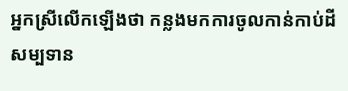អ្នកស្រីលើកឡើងថា កន្លងមកការចូលកាន់កាប់ដីសម្បទាន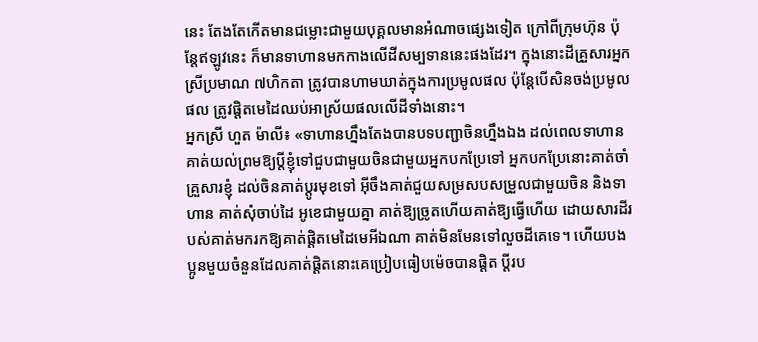នេះ តែងតែកើតមានជម្លោះជាមួយបុគ្គលមានអំណាចផ្សេងទៀត ក្រៅពីក្រុមហ៊ុន ប៉ុន្តែឥឡូវនេះ ក៏មានទាហានមកកាងលើដីសម្បទាននេះផងដែរ។ ក្នុងនោះដីគ្រួសារអ្នកស្រីប្រមាណ ៧ហិកតា ត្រូវបានហាមឃាត់ក្នុងការប្រមូលផល ប៉ុន្តែបើសិនចង់ប្រមូលផល ត្រូវផ្ដិតមេដៃឈប់អាស្រ័យផលលើដីទាំងនោះ។
អ្នកស្រី ហួត ម៉ាលី៖ «ទាហានហ្នឹងតែងបានបទបញ្ជាចិនហ្នឹងឯង ដល់ពេលទាហានគាត់យល់ព្រមឱ្យប្ដីខ្ញុំទៅជួបជាមួយចិនជាមួយអ្នកបកប្រែទៅ អ្នកបកប្រែនោះគាត់ចាំគ្រួសារខ្ញុំ ដល់ចិនគាត់ប្ដូរមុខទៅ អ៊ីចឹងគាត់ជួយសម្រសបសម្រួលជាមួយចិន និងទាហាន គាត់សុំចាប់ដៃ អូខេជាមួយគ្នា គាត់ឱ្យច្រូតហើយគាត់ឱ្យធ្វើហើយ ដោយសារដីរបស់គាត់មករកឱ្យគាត់ផ្ដិតមេដៃមេអីឯណា គាត់មិនមែនទៅលួចដីគេទេ។ ហើយបងប្អូនមួយចំនួនដែលគាត់ផ្តិតនោះគេប្រៀបធៀបម៉េចបានផ្តិត ប្ដីរប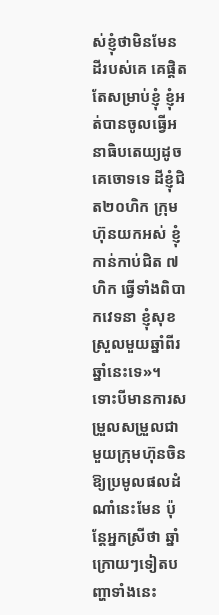ស់ខ្ញុំថាមិនមែនដីរបស់គេ គេផ្ដិត តែសម្រាប់ខ្ញុំ ខ្ញុំអត់បានចូលធ្វើអនាធិបតេយ្យដូចគេចោទទេ ដីខ្ញុំជិត២០ហិក ក្រុមហ៊ុនយកអស់ ខ្ញុំកាន់កាប់ជិត ៧ហិក ធ្វើទាំងពិបាកវេទនា ខ្ញុំសុខស្រួលមួយឆ្នាំពីរឆ្នាំនេះទេ»។
ទោះបីមានការសម្រួលសម្រួលជាមួយក្រុមហ៊ុនចិនឱ្យប្រមូលផលដំណាំនេះមែន ប៉ុន្តែអ្នកស្រីថា ឆ្នាំក្រោយៗទៀតបញ្ហាទាំងនេះ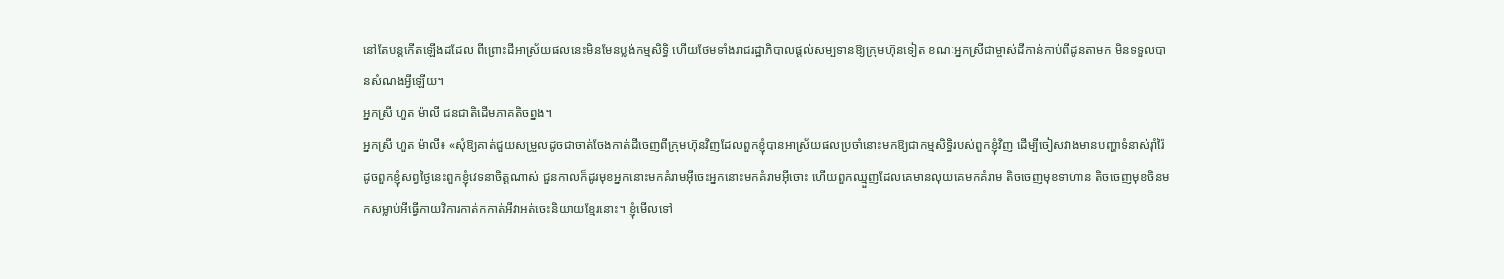នៅតែបន្តកើតឡើងដដែល ពីព្រោះដីអាស្រ័យផលនេះមិនមែនប្លង់កម្មសិទ្ធិ ហើយថែមទាំងរាជរដ្ឋាភិបាលផ្ដល់សម្បទានឱ្យក្រុមហ៊ុនទៀត ខណៈអ្នកស្រីជាម្ចាស់ដីកាន់កាប់ពីដូនតាមក មិនទទួលបានសំណងអ្វីឡើយ។
អ្នកស្រី ហួត ម៉ាលី ជនជាតិដើមភាគតិចព្នង។
អ្នកស្រី ហួត ម៉ាលី៖ «សុំឱ្យគាត់ជួយសម្រួលដូចជាចាត់ចែងកាត់ដីចេញពីក្រុមហ៊ុនវិញដែលពួកខ្ញុំបានអាស្រ័យផលប្រចាំនោះមកឱ្យជាកម្មសិទ្ធិរបស់ពួកខ្ញុំវិញ ដើម្បីចៀសវាងមានបញ្ហាទំនាស់រ៉ាំរ៉ៃដូចពួកខ្ញុំសព្វថ្ងៃនេះពួកខ្ញុំវេទនាចិត្តណាស់ ជួនកាលក៏ដូរមុខអ្នកនោះមកគំរាមអ៊ីចេះអ្នកនោះមកគំរាមអ៊ីចោះ ហើយពួកឈ្មួញដែលគេមានលុយគេមកគំរាម តិចចេញមុខទាហាន តិចចេញមុខចិនមកសម្លាប់អីធ្វើកាយវិការកាត់កកាត់អីវាអត់ចេះនិយាយខ្មែរនោះ។ ខ្ញុំមើលទៅ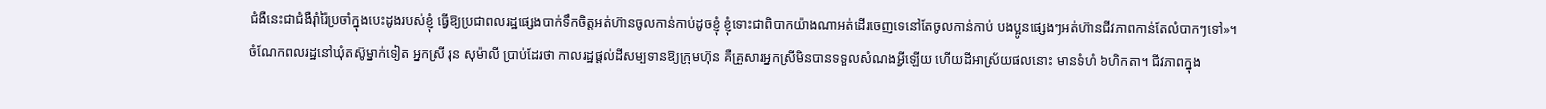ជំងឺនេះជាជំងឺរ៉ាំរ៉ៃប្រចាំក្នុងបេះដូងរបស់ខ្ញុំ ធ្វើឱ្យប្រជាពលរដ្ឋផ្សេងបាក់ទឹកចិត្តអត់ហ៊ានចូលកាន់កាប់ដូចខ្ញុំ ខ្ញុំទោះជាពិបាកយ៉ាងណាអត់ដើរចេញទេនៅតែចូលកាន់កាប់ បងប្អូនផ្សេងៗអត់ហ៊ានជីវភាពកាន់តែលំបាកៗទៅ»។
ចំណែកពលរដ្ឋនៅឃុំតស៊ូម្នាក់ទៀត អ្នកស្រី រុន សុម៉ាលី ប្រាប់ដែរថា កាលរដ្ឋផ្ដល់ដីសម្បទានឱ្យក្រុមហ៊ុន គឺគ្រួសារអ្នកស្រីមិនបានទទួលសំណងអ្វីឡើយ ហើយដីអាស្រ័យផលនោះ មានទំហំ ៦ហិកតា។ ជីវភាពក្នុង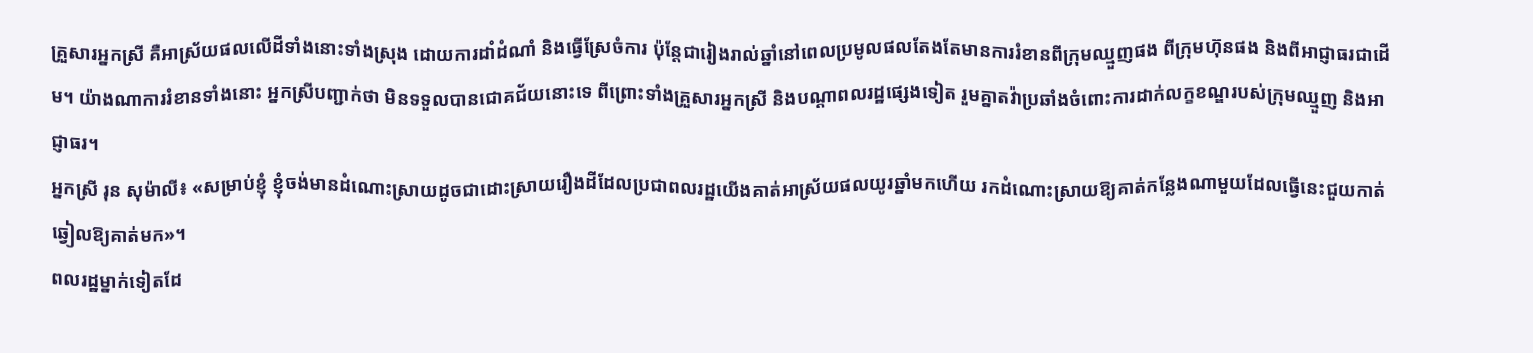គ្រួសារអ្នកស្រី គឺអាស្រ័យផលលើដីទាំងនោះទាំងស្រុង ដោយការដាំដំណាំ និងធ្វើស្រែចំការ ប៉ុន្តែជារៀងរាល់ឆ្នាំនៅពេលប្រមូលផលតែងតែមានការរំខានពីក្រុមឈ្មួញផង ពីក្រុមហ៊ុនផង និងពីអាជ្ញាធរជាដើម។ យ៉ាងណាការរំខានទាំងនោះ អ្នកស្រីបញ្ជាក់ថា មិនទទួលបានជោគជ័យនោះទេ ពីព្រោះទាំងគ្រួសារអ្នកស្រី និងបណ្ដាពលរដ្ឋផ្សេងទៀត រួមគ្នាតវ៉ាប្រឆាំងចំពោះការដាក់លក្ខខណ្ឌរបស់ក្រុមឈ្មួញ និងអាជ្ញាធរ។
អ្នកស្រី រុន សុម៉ាលី៖ «សម្រាប់ខ្ញុំ ខ្ញុំចង់មានដំណោះស្រាយដូចជាដោះស្រាយរឿងដីដែលប្រជាពលរដ្ឋយើងគាត់អាស្រ័យផលយូរឆ្នាំមកហើយ រកដំណោះស្រាយឱ្យគាត់កន្លែងណាមួយដែលធ្វើនេះជួយកាត់ឆ្វៀលឱ្យគាត់មក»។
ពលរដ្ឋម្នាក់ទៀតដែ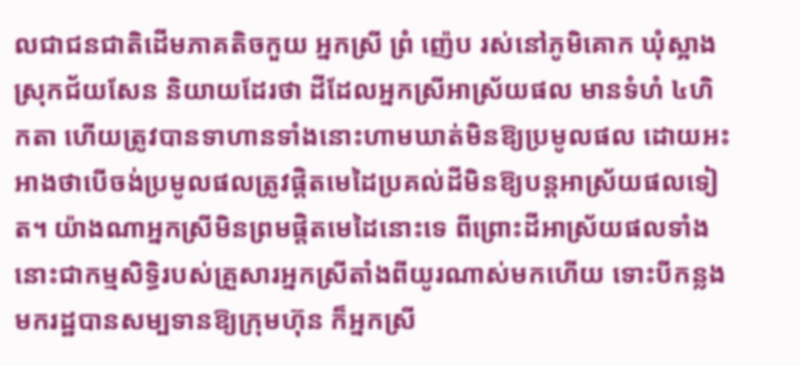លជាជនជាតិដើមភាគតិចកួយ អ្នកស្រី ព្រំ ញ៉េប រស់នៅភូមិគោក ឃុំស្អាង ស្រុកជ័យសែន និយាយដែរថា ដីដែលអ្នកស្រីអាស្រ័យផល មានទំហំ ៤ហិកតា ហើយត្រូវបានទាហានទាំងនោះហាមឃាត់មិនឱ្យប្រមូលផល ដោយអះអាងថាបើចង់ប្រមូលផលត្រូវផ្តិតមេដៃប្រគល់ដីមិនឱ្យបន្តអាស្រ័យផលទៀត។ យ៉ាងណាអ្នកស្រីមិនព្រមផ្តិតមេដៃនោះទេ ពីព្រោះដីអាស្រ័យផលទាំងនោះជាកម្មសិទ្ធិរបស់គ្រួសារអ្នកស្រីតាំងពីយូរណាស់មកហើយ ទោះបីកន្លងមករដ្ឋបានសម្បទានឱ្យក្រុមហ៊ុន ក៏អ្នកស្រី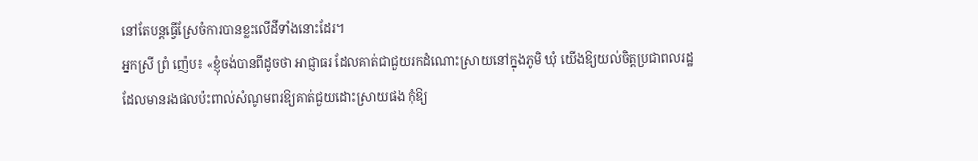នៅតែបន្តធ្វើស្រែចំការបានខ្លះលើដីទាំងនោះដែរ។
អ្នកស្រី ព្រំ ញ៉េប៖ «ខ្ញុំចង់បានពីដូចថា អាជ្ញាធរ ដែលគាត់ជាជួយរកដំណោះស្រាយនៅក្នុងភូមិ ឃុំ យើងឱ្យយល់ចិត្តប្រជាពលរដ្ឋដែលមានរងផលប៉ះពាល់សំណូមពរឱ្យគាត់ជួយដោះស្រាយផង កុំឱ្យ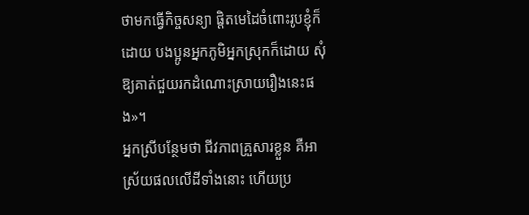ថាមកធ្វើកិច្ចសន្យា ផ្ដិតមេដៃចំពោះរូបខ្ញុំក៏ដោយ បងប្អូនអ្នកភូមិអ្នកស្រុកក៏ដោយ សុំឱ្យគាត់ជួយរកដំណោះស្រាយរឿងនេះផង»។
អ្នកស្រីបន្ថែមថា ជីវភាពគ្រួសារខ្លួន គឺអាស្រ័យផលលើដីទាំងនោះ ហើយប្រ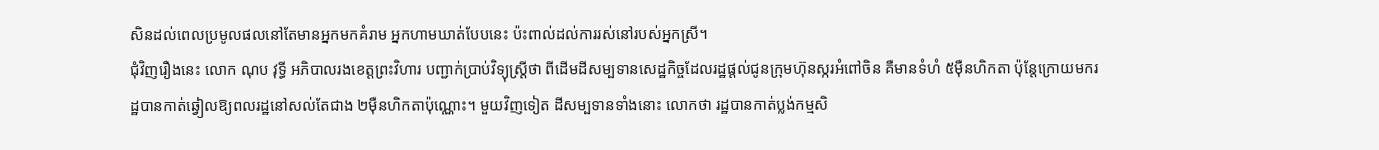សិនដល់ពេលប្រមូលផលនៅតែមានអ្នកមកគំរាម អ្នកហាមឃាត់បែបនេះ ប៉ះពាល់ដល់ការរស់នៅរបស់អ្នកស្រី។
ជុំវិញរឿងនេះ លោក ណុប វុទ្ធី អភិបាលរងខេត្តព្រះវិហារ បញ្ជាក់ប្រាប់វិទ្យុស្ដ្រីថា ពីដើមដីសម្បទានសេដ្ឋកិច្ចដែលរដ្ឋផ្ដល់ជូនក្រុមហ៊ុនស្ករអំពៅចិន គឺមានទំហំ ៥ម៉ឺនហិកតា ប៉ុន្តែក្រោយមករដ្ឋបានកាត់ឆ្វៀលឱ្យពលរដ្ឋនៅសល់តែជាង ២ម៉ឺនហិកតាប៉ុណ្ណោះ។ មួយវិញទៀត ដីសម្បទានទាំងនោះ លោកថា រដ្ឋបានកាត់ប្លង់កម្មសិ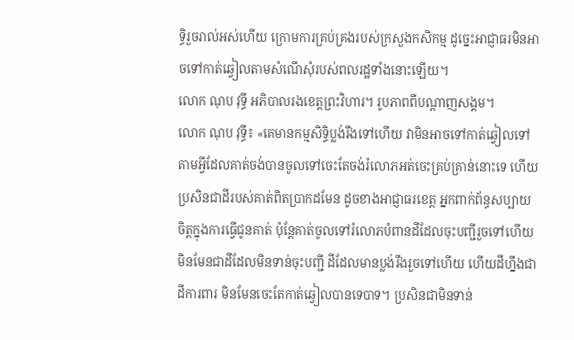ទ្ធិរួចរាល់អស់ហើយ ក្រោមការគ្រប់គ្រងរបស់ក្រសួងកសិកម្ម ដូច្នេះអាជ្ញាធរមិនអាចទៅកាត់ឆ្វៀលតាមសំណើសុំរបស់ពលរដ្ឋទាំងនោះឡើយ។
លោក ណុប វុទ្ធី អភិបាលរងខេត្តព្រះវិហារ។ រូបភាពពីបណ្ដាញសង្គម។
លោក ណុប វុទ្ធី៖ «គេមានកម្មសិទ្ធិប្លង់រឹងទៅហើយ វាមិនអាចទៅកាត់ឆ្វៀលទៅតាមអ្វីដែលគាត់ចង់បានចូលទៅចេះតែចង់រំលោភអត់ចេះគ្រប់គ្រាន់នោះទេ ហើយប្រសិនជាដីរបស់គាត់ពិតប្រាកដមែន ដូចខាងអាជ្ញាធរខេត្ត អ្នកពាក់ព័ន្ធសប្បាយចិត្តក្នុងការធ្វើជូនគាត់ ប៉ុន្តែគាត់ចូលទៅរំលោភបំពានដីដែលចុះបញ្ជីរួចទៅហើយ មិនមែនជាដីដែលមិនទាន់ចុះបញ្ជី ដីដែលមានប្លង់រឹងរួចទៅហើយ ហើយដីហ្នឹងជាដីការពារ មិនមែនចេះតែកាត់ឆ្វៀលបានទេបាទ។ ប្រសិនជាមិនទាន់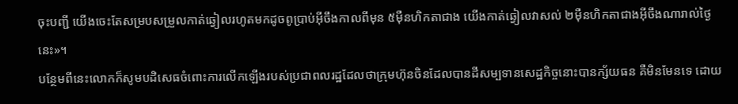ចុះបញ្ជី យើងចេះតែសម្របសម្រួលកាត់ឆ្វៀលរហូតមកដូចពូប្រាប់អ៊ីចឹងកាលពីមុន ៥ម៉ឺនហិកតាជាង យើងកាត់ឆ្វៀលវាសល់ ២ម៉ឺនហិកតាជាងអ៊ីចឹងណារាល់ថ្ងៃនេះ»។
បន្ថែមពីនេះលោកក៏សូមបដិសេធចំពោះការលើកឡើងរបស់ប្រជាពលរដ្ឋដែលថាក្រុមហ៊ុនចិនដែលបានដីសម្បទានសេដ្ឋកិច្ចនោះបានក្ស័យធន គឺមិនមែនទេ ដោយ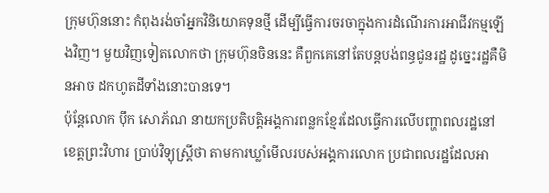ក្រុមហ៊ុននោះ កំពុងរង់ចាំអ្នកវិនិយោគទុនថ្មី ដើម្បីធ្វើការចរចាក្នុងការដំណើរការអាជីវកម្មឡើងវិញ។ មួយវិញទៀតលោកថា ក្រុមហ៊ុនចិននេះ គឺពួកគេនៅតែបន្តបង់ពន្ធជូនរដ្ឋ ដូច្នេះរដ្ឋគឺមិនអាច ដកហូតដីទាំងនោះបានទេ។
ប៉ុន្តែលោក ប៉ឹក សោភ័ណ នាយកប្រតិបត្តិអង្គការពន្លកខ្មែរដែលធ្វើការលើបញ្ហាពលរដ្ឋនៅខេត្តព្រះវិហារ ប្រាប់វិទ្យុស្ដ្រីថា តាមការឃ្លាំមើលរបស់អង្គការលោក ប្រជាពលរដ្ឋដែលអា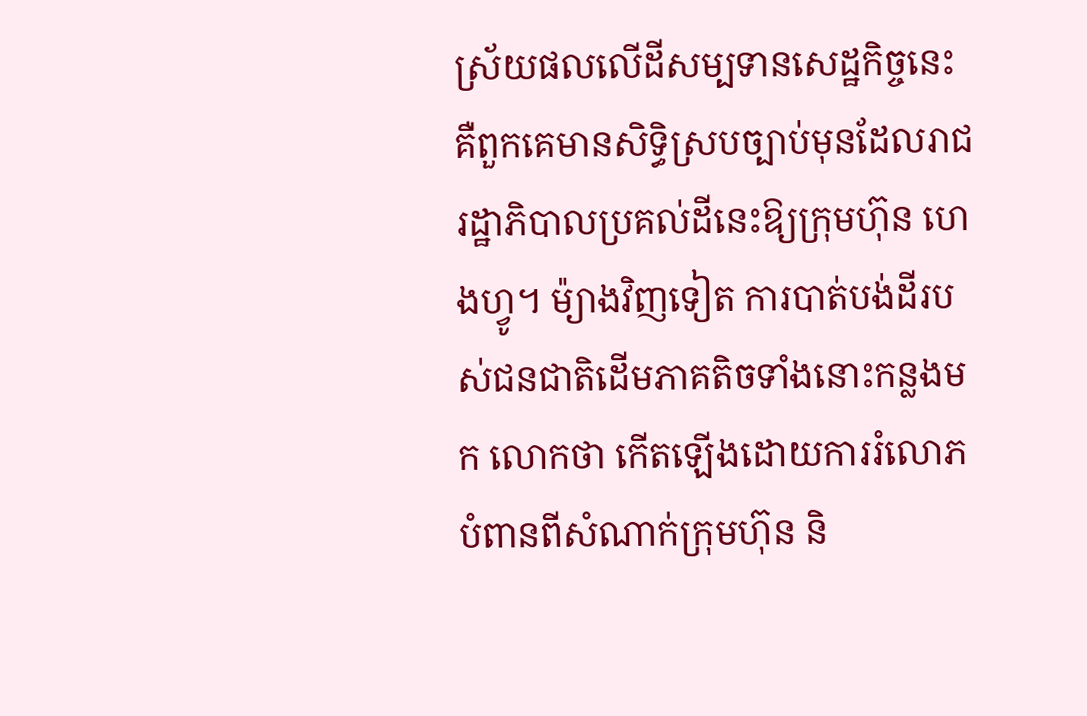ស្រ័យផលលើដីសម្បទានសេដ្ឋកិច្ចនេះ គឺពួកគេមានសិទ្ធិស្របច្បាប់មុនដែលរាជរដ្ឋាភិបាលប្រគល់ដីនេះឱ្យក្រុមហ៊ុន ហេងហ្វូ។ ម៉្យាងវិញទៀត ការបាត់បង់ដីរបស់ជនជាតិដើមភាគតិចទាំងនោះកន្លងមក លោកថា កើតឡើងដោយការរំលោភបំពានពីសំណាក់ក្រុមហ៊ុន និ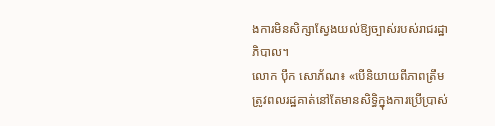ងការមិនសិក្សាស្វែងយល់ឱ្យច្បាស់របស់រាជរដ្ឋាភិបាល។
លោក ប៉ឹក សោភ័ណ៖ «បើនិយាយពីភាពត្រឹមត្រូវពលរដ្ឋគាត់នៅតែមានសិទ្ធិក្នុងការប្រើប្រាស់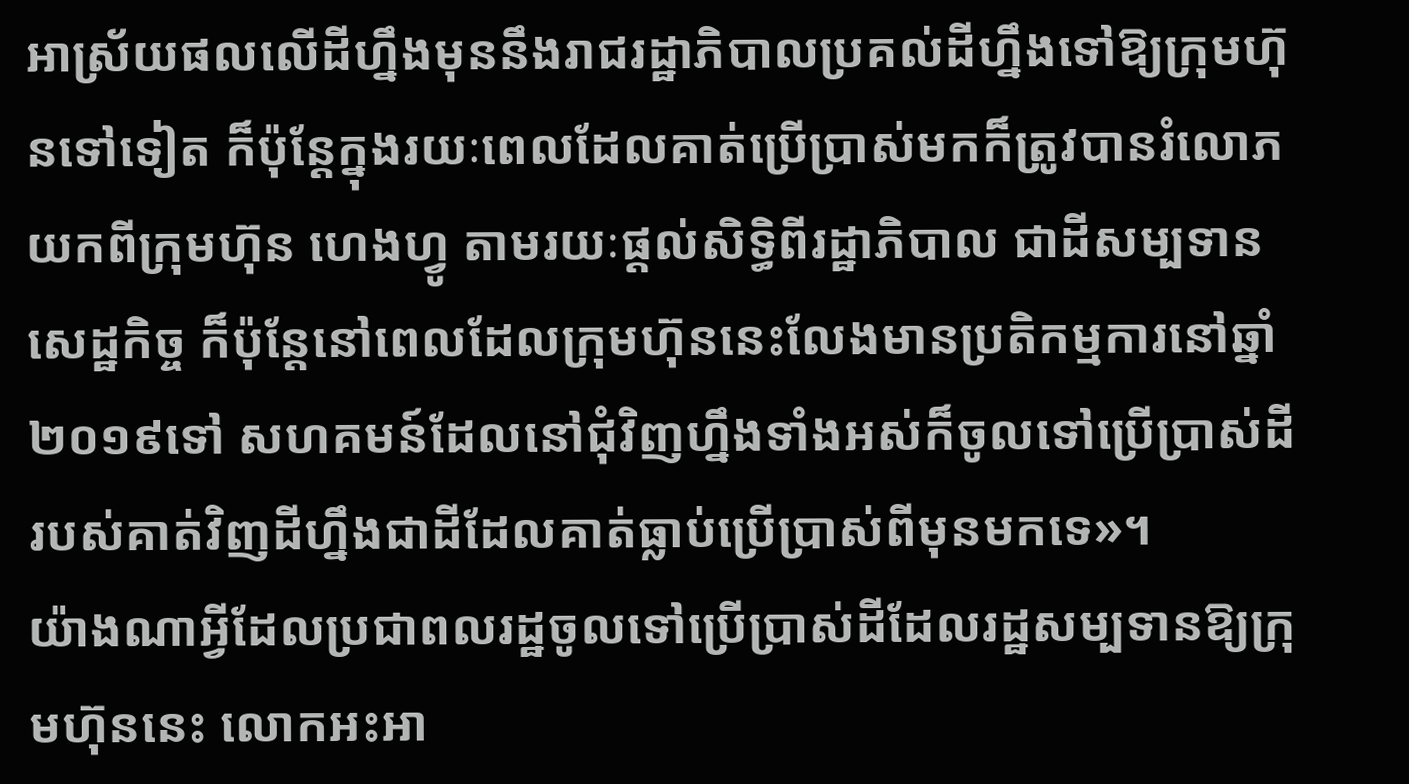អាស្រ័យផលលើដីហ្នឹងមុននឹងរាជរដ្ឋាភិបាលប្រគល់ដីហ្នឹងទៅឱ្យក្រុមហ៊ុនទៅទៀត ក៏ប៉ុន្តែក្នុងរយៈពេលដែលគាត់ប្រើប្រាស់មកក៏ត្រូវបានរំលោភយកពីក្រុមហ៊ុន ហេងហ្វូ តាមរយៈផ្ដល់សិទ្ធិពីរដ្ឋាភិបាល ជាដីសម្បទានសេដ្ឋកិច្ច ក៏ប៉ុន្តែនៅពេលដែលក្រុមហ៊ុននេះលែងមានប្រតិកម្មការនៅឆ្នាំ២០១៩ទៅ សហគមន៍ដែលនៅជុំវិញហ្នឹងទាំងអស់ក៏ចូលទៅប្រើប្រាស់ដីរបស់គាត់វិញដីហ្នឹងជាដីដែលគាត់ធ្លាប់ប្រើប្រាស់ពីមុនមកទេ»។
យ៉ាងណាអ្វីដែលប្រជាពលរដ្ឋចូលទៅប្រើប្រាស់ដីដែលរដ្ឋសម្បទានឱ្យក្រុមហ៊ុននេះ លោកអះអា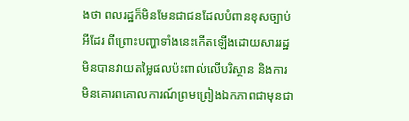ងថា ពលរដ្ឋក៏មិនមែនជាជនដែលបំពានខុសច្បាប់អីដែរ ពីព្រោះបញ្ហាទាំងនេះកើតឡើងដោយសាររដ្ឋមិនបានវាយតម្លៃផលប៉ះពាល់លើបរិស្ថាន និងការមិនគោរពគោលការណ៍ព្រមព្រៀងឯកភាពជាមុនជា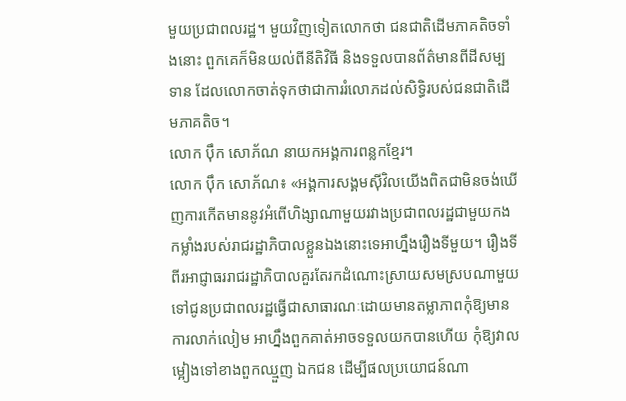មួយប្រជាពលរដ្ឋ។ មួយវិញទៀតលោកថា ជនជាតិដើមភាគតិចទាំងនោះ ពួកគេក៏មិនយល់ពីនីតិវិធី និងទទួលបានព័ត៌មានពីដីសម្បទាន ដែលលោកចាត់ទុកថាជាការរំលោភដល់សិទ្ធិរបស់ជនជាតិដើមភាគតិច។
លោក ប៉ឹក សោភ័ណ នាយកអង្គការពន្លកខ្មែរ។
លោក ប៉ឹក សោភ័ណ៖ «អង្គការសង្គមស៊ីវិលយើងពិតជាមិនចង់ឃើញការកើតមាននូវអំពើហិង្សាណាមួយរវាងប្រជាពលរដ្ឋជាមួយកងកម្លាំងរបស់រាជរដ្ឋាភិបាលខ្លួនឯងនោះទេអាហ្នឹងរឿងទីមួយ។ រឿងទីពីរអាជ្ញាធររាជរដ្ឋាភិបាលគួរតែរកដំណោះស្រាយសមស្របណាមួយទៅជូនប្រជាពលរដ្ឋធ្វើជាសាធារណៈដោយមានតម្លាភាពកុំឱ្យមានការលាក់លៀម អាហ្នឹងពួកគាត់អាចទទួលយកបានហើយ កុំឱ្យវាលម្អៀងទៅខាងពួកឈ្មួញ ឯកជន ដើម្បីផលប្រយោជន៍ណា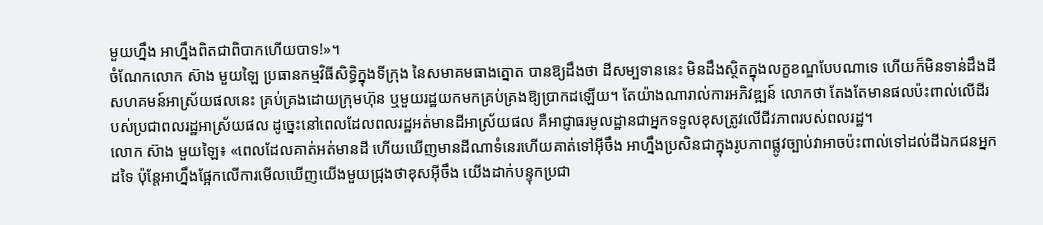មួយហ្នឹង អាហ្នឹងពិតជាពិបាកហើយបាទ!»។
ចំណែកលោក ស៊ាង មួយឡៃ ប្រធានកម្មវិធីសិទ្ធិក្នុងទីក្រុង នៃសមាគមធាងត្នោត បានឱ្យដឹងថា ដីសម្បទាននេះ មិនដឹងស្ថិតក្នុងលក្ខខណ្ឌបែបណាទេ ហើយក៏មិនទាន់ដឹងដីសហគមន៍អាស្រ័យផលនេះ គ្រប់គ្រងដោយក្រុមហ៊ុន ឬមួយរដ្ឋយកមកគ្រប់គ្រងឱ្យប្រាកដឡើយ។ តែយ៉ាងណារាល់ការអភិវឌ្ឍន៍ លោកថា តែងតែមានផលប៉ះពាល់លើដីរបស់ប្រជាពលរដ្ឋអាស្រ័យផល ដូច្នេះនៅពេលដែលពលរដ្ឋអត់មានដីអាស្រ័យផល គឺអាជ្ញាធរមូលដ្ឋានជាអ្នកទទួលខុសត្រូវលើជីវភាពរបស់ពលរដ្ឋ។
លោក ស៊ាង មួយឡៃ៖ «ពេលដែលគាត់អត់មានដី ហើយឃើញមានដីណាទំនេរហើយគាត់ទៅអ៊ីចឹង អាហ្នឹងប្រសិនជាក្នុងរូបភាពផ្លូវច្បាប់វាអាចប៉ះពាល់ទៅដល់ដីឯកជនអ្នកដទៃ ប៉ុន្តែអាហ្នឹងផ្អែកលើការមើលឃើញយើងមួយជ្រុងថាខុសអ៊ីចឹង យើងដាក់បន្ទុកប្រជា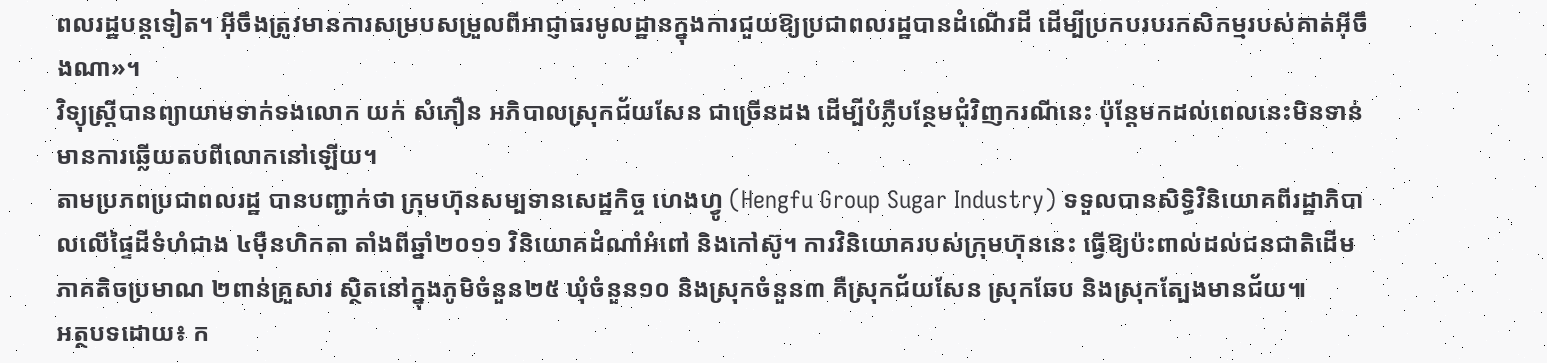ពលរដ្ឋបន្តទៀត។ អ៊ីចឹងត្រូវមានការសម្របសម្រួលពីអាជ្ញាធរមូលដ្ឋានក្នុងការជួយឱ្យប្រជាពលរដ្ឋបានដំណើរដី ដើម្បីប្រកបរបរកសិកម្មរបស់គាត់អ៊ីចឹងណា»។
វិទ្យុស្ដ្រីបានព្យាយាមទាក់ទងលោក យក់ សំភឿន អភិបាលស្រុកជ័យសែន ជាច្រើនដង ដើម្បីបំភ្លឺបន្ថែមជុំវិញករណីនេះ ប៉ុន្តែមកដល់ពេលនេះមិនទាន់មានការឆ្លើយតបពីលោកនៅឡើយ។
តាមប្រភពប្រជាពលរដ្ឋ បានបញ្ជាក់ថា ក្រុមហ៊ុនសម្បទានសេដ្ឋកិច្ច ហេងហ្វូ (Hengfu Group Sugar Industry) ទទួលបានសិទ្ធិវិនិយោគពីរដ្ឋាភិបាលលើផ្ទៃដីទំហំជាង ៤ម៉ឺនហិកតា តាំងពីឆ្នាំ២០១១ វិនិយោគដំណាំអំពៅ និងកៅស៊ូ។ ការវិនិយោគរបស់ក្រុមហ៊ុននេះ ធ្វើឱ្យប៉ះពាល់ដល់ជនជាតិដើមភាគតិចប្រមាណ ២ពាន់គ្រួសារ ស្ថិតនៅក្នុងភូមិចំនួន២៥ ឃុំចំនួន១០ និងស្រុកចំនួន៣ គឺស្រុកជ័យសែន ស្រុកឆែប និងស្រុកត្បែងមានជ័យ៕
អត្ថបទដោយ៖ ក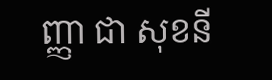ញ្ញា ជា សុខនី